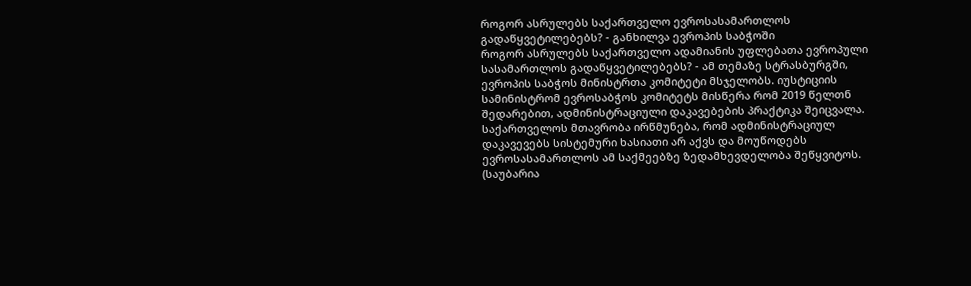როგორ ასრულებს საქართველო ევროსასამართლოს გადაწყვეტილებებს? - განხილვა ევროპის საბჭოში
როგორ ასრულებს საქართველო ადამიანის უფლებათა ევროპული სასამართლოს გადაწყვეტილებებს? - ამ თემაზე სტრასბურგში, ევროპის საბჭოს მინისტრთა კომიტეტი მსჯელობს. იუსტიციის სამინისტრომ ევროსაბჭოს კომიტეტს მისწერა რომ 2019 წელთნ შედარებით, ადმინისტრაციული დაკავებების პრაქტიკა შეიცვალა.
საქართველოს მთავრობა ირწმუნება, რომ ადმინისტრაციულ დაკავევებს სისტემური ხასიათი არ აქვს და მოუწოდებს ევროსასამართლოს ამ საქმეებზე ზედამხევდელობა შეწყვიტოს. (საუბარია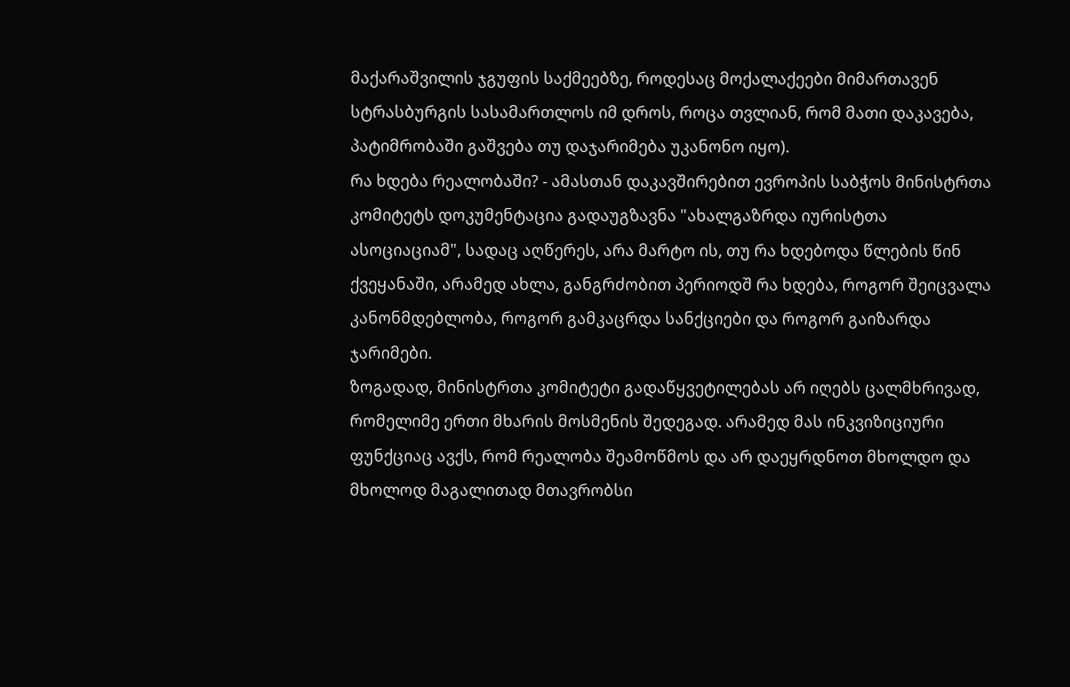მაქარაშვილის ჯგუფის საქმეებზე, როდესაც მოქალაქეები მიმართავენ სტრასბურგის სასამართლოს იმ დროს, როცა თვლიან, რომ მათი დაკავება, პატიმრობაში გაშვება თუ დაჯარიმება უკანონო იყო).
რა ხდება რეალობაში? - ამასთან დაკავშირებით ევროპის საბჭოს მინისტრთა კომიტეტს დოკუმენტაცია გადაუგზავნა "ახალგაზრდა იურისტთა ასოციაციამ", სადაც აღწერეს, არა მარტო ის, თუ რა ხდებოდა წლების წინ ქვეყანაში, არამედ ახლა, განგრძობით პერიოდშ რა ხდება, როგორ შეიცვალა კანონმდებლობა, როგორ გამკაცრდა სანქციები და როგორ გაიზარდა ჯარიმები.
ზოგადად, მინისტრთა კომიტეტი გადაწყვეტილებას არ იღებს ცალმხრივად, რომელიმე ერთი მხარის მოსმენის შედეგად. არამედ მას ინკვიზიციური ფუნქციაც ავქს, რომ რეალობა შეამოწმოს და არ დაეყრდნოთ მხოლდო და მხოლოდ მაგალითად მთავრობსი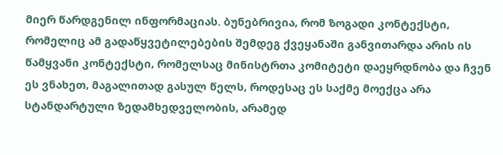მიერ წარდგენილ ინფორმაციას. ბუნებრივია, რომ ზოგადი კონტექსტი, რომელიც ამ გადაწყვეტილებების შემდეგ ქვეყანაში განვითარდა არის ის წამყვანი კონტექსტი, რომელსაც მინისტრთა კომიტეტი დაეყრდნობა და ჩვენ ეს ვნახეთ, მაგალითად გასულ წელს, როდესაც ეს საქმე მოექცა არა სტანდარტული ზედამხედველობის, არამედ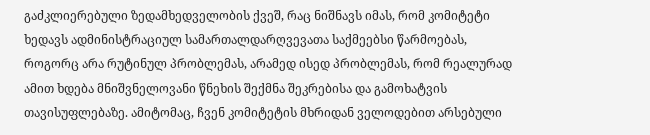გაძკლიერებული ზედამხედველობის ქვეშ, რაც ნიშნავს იმას, რომ კომიტეტი ხედავს ადმინისტრაციულ სამართალდარღვევათა საქმეებსი წარმოებას, როგორც არა რუტინულ პრობლემას, არამედ ისედ პრობლემას, რომ რეალურად ამით ხდება მნიშვნელოვანი წნეხის შექმნა შეკრებისა და გამოხატვის თავისუფლებაზე. ამიტომაც, ჩვენ კომიტეტის მხრიდან ველოდებით არსებული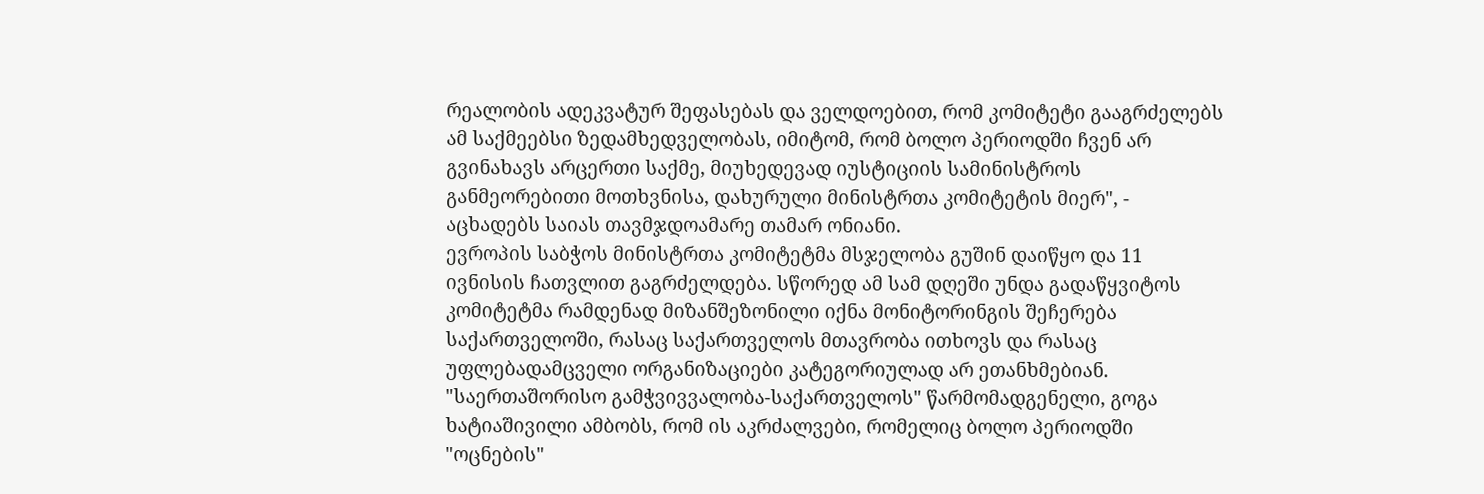რეალობის ადეკვატურ შეფასებას და ველდოებით, რომ კომიტეტი გააგრძელებს ამ საქმეებსი ზედამხედველობას, იმიტომ, რომ ბოლო პერიოდში ჩვენ არ გვინახავს არცერთი საქმე, მიუხედევად იუსტიციის სამინისტროს განმეორებითი მოთხვნისა, დახურული მინისტრთა კომიტეტის მიერ", - აცხადებს საიას თავმჯდოამარე თამარ ონიანი.
ევროპის საბჭოს მინისტრთა კომიტეტმა მსჯელობა გუშინ დაიწყო და 11 ივნისის ჩათვლით გაგრძელდება. სწორედ ამ სამ დღეში უნდა გადაწყვიტოს კომიტეტმა რამდენად მიზანშეზონილი იქნა მონიტორინგის შეჩერება საქართველოში, რასაც საქართველოს მთავრობა ითხოვს და რასაც უფლებადამცველი ორგანიზაციები კატეგორიულად არ ეთანხმებიან.
"საერთაშორისო გამჭვივვალობა-საქართველოს" წარმომადგენელი, გოგა ხატიაშივილი ამბობს, რომ ის აკრძალვები, რომელიც ბოლო პერიოდში "ოცნების"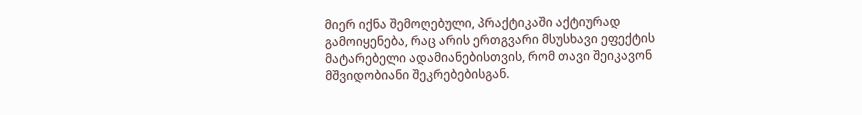მიერ იქნა შემოღებული, პრაქტიკაში აქტიურად გამოიყენება, რაც არის ერთგვარი მსუსხავი ეფექტის მატარებელი ადამიანებისთვის, რომ თავი შეიკავონ მშვიდობიანი შეკრებებისგან.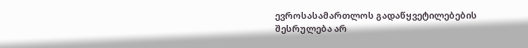ევროსასამართლოს გადაწყვეტილებების შესრულება არ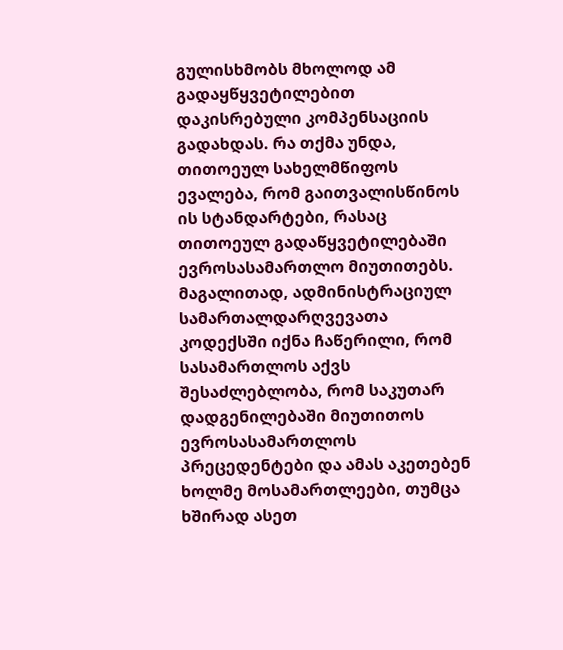გულისხმობს მხოლოდ ამ გადაყწყვეტილებით დაკისრებული კომპენსაციის გადახდას. რა თქმა უნდა, თითოეულ სახელმწიფოს ევალება, რომ გაითვალისწინოს ის სტანდარტები, რასაც თითოეულ გადაწყვეტილებაში ევროსასამართლო მიუთითებს. მაგალითად, ადმინისტრაციულ სამართალდარღვევათა კოდექსში იქნა ჩაწერილი, რომ სასამართლოს აქვს შესაძლებლობა, რომ საკუთარ დადგენილებაში მიუთითოს ევროსასამართლოს პრეცედენტები და ამას აკეთებენ ხოლმე მოსამართლეები, თუმცა ხშირად ასეთ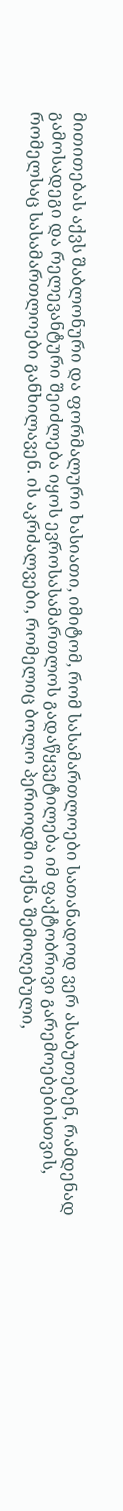მითითებას აქვს შაბლონური და ფორმალური ხასიათი, იმიტომ, რომ სასამართლოები სათანადოდ ვერ ასაბუთებენ, რამდენად გამოსადეგი და რელევანტური შეიძლება იყოს ევროსასამართლოს გადაწყვეტილება იმ ფაქტობრივი გარემოებებისთვის, რომელსაც სასამართლოები განხილავენ. ის აკრძალვები, რომელიც ბოლო პერიოდში იქნა შემოღებული,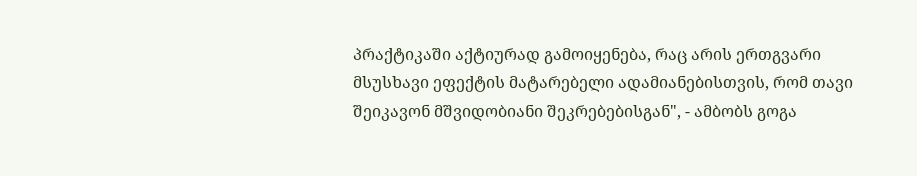პრაქტიკაში აქტიურად გამოიყენება, რაც არის ერთგვარი მსუსხავი ეფექტის მატარებელი ადამიანებისთვის, რომ თავი შეიკავონ მშვიდობიანი შეკრებებისგან", - ამბობს გოგა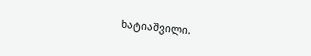ხატიაშვილი.